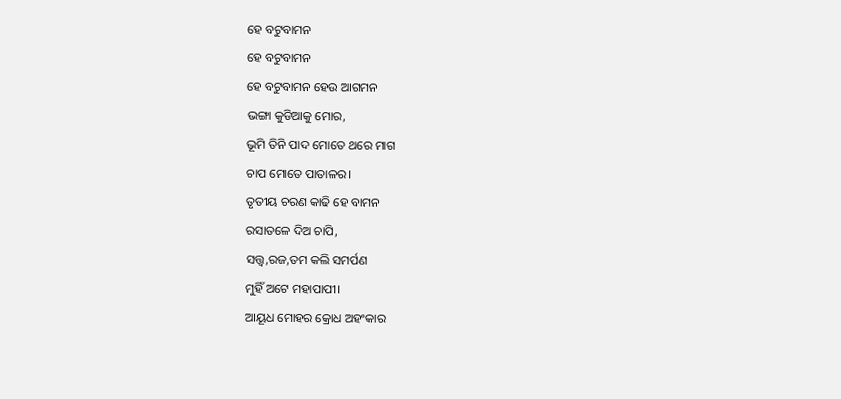ହେ ବଟୁବାମନ
ହେ ବଟୁବାମନ
ହେ ବଟୁବାମନ ହେଉ ଆଗମନ
ଭଙ୍ଗା କୁଡିଆକୁ ମୋର,
ଭୂମି ତିନି ପାଦ ମୋତେ ଥରେ ମାଗ
ଚାପ ମୋତେ ପାତାଳର।
ତୃତୀୟ ଚରଣ କାଢି ହେ ବାମନ
ରସାତଳେ ଦିଅ ଚାପି,
ସତ୍ତ୍ଵ,ରଜ,ତମ କଲି ସମର୍ପଣ
ମୁହିଁ ଅଟେ ମହାପାପୀ।
ଆୟୂଧ ମୋହର କ୍ରୋଧ ଅହଂକାର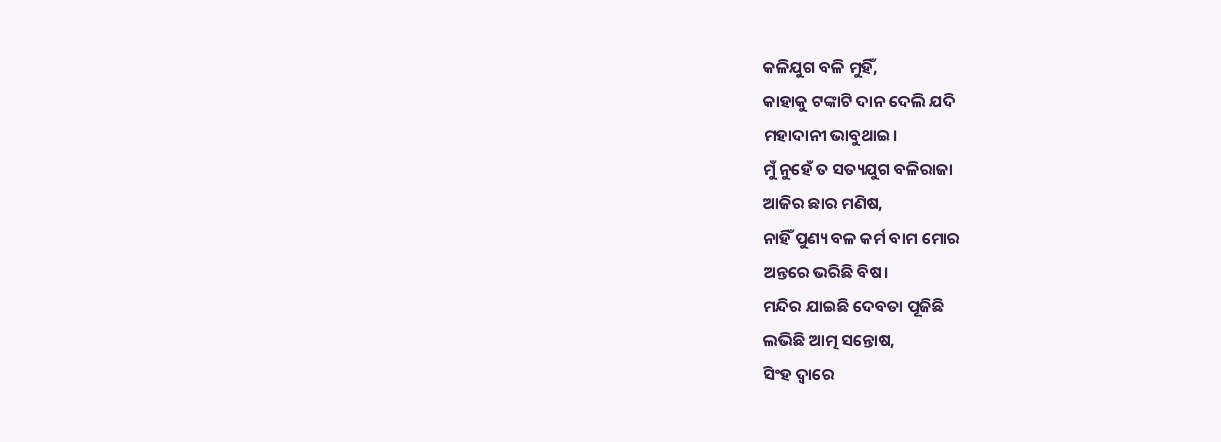କଳିଯୁଗ ବଳି ମୁହିଁ,
କାହାକୁ ଟଙ୍କାଟି ଦାନ ଦେଲି ଯଦି
ମହାଦାନୀ ଭାବୁଥାଇ।
ମୁଁ ନୁହେଁ ତ ସତ୍ୟଯୁଗ ବଳିରାଜା
ଆଜିର ଛାର ମଣିଷ,
ନାହିଁ ପୁଣ୍ୟ ବଳ କର୍ମ ବାମ ମୋର
ଅନ୍ତରେ ଭରିଛି ବିଷ।
ମନ୍ଦିର ଯାଇଛି ଦେବତା ପୂଜିଛି
ଲଭିଛି ଆତ୍ମ ସନ୍ତୋଷ,
ସିଂହ ଦ୍ଵାରେ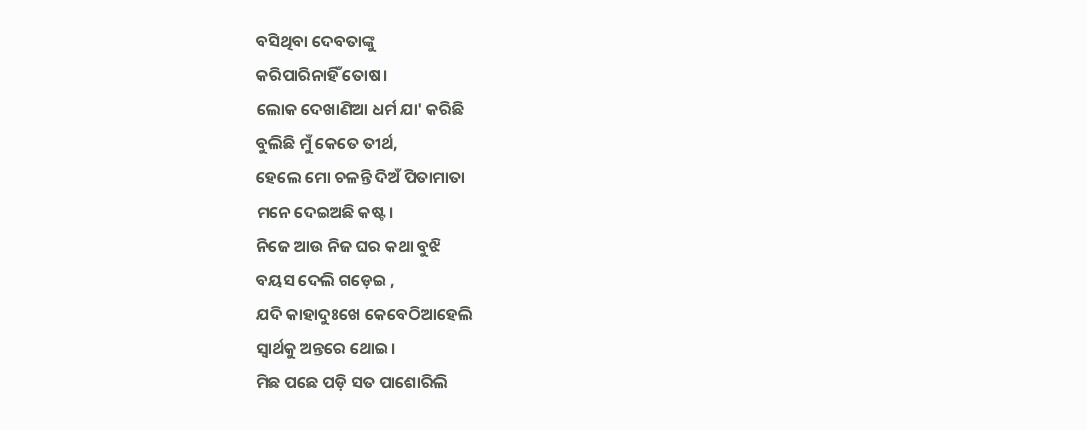ବସିଥିବା ଦେବତାଙ୍କୁ
କରିପାରିନାହିଁ ତୋଷ।
ଲୋକ ଦେଖାଣିଆ ଧର୍ମ ଯା' କରିଛି
ବୁଲିଛି ମୁଁ କେତେ ତୀର୍ଥ,
ହେଲେ ମୋ ଚଳନ୍ତି ଦିଅଁ ପିତାମାତା
ମନେ ଦେଇଅଛି କଷ୍ଟ।
ନିଜେ ଆଉ ନିଜ ଘର କଥା ବୁଝି
ବୟସ ଦେଲି ଗଡ଼େଇ ,
ଯଦି କାହାଦୁଃଖେ କେବେଠିଆହେଲି
ସ୍ଵାର୍ଥକୁ ଅନ୍ତରେ ଥୋଇ।
ମିଛ ପଛେ ପଡ଼ି ସତ ପାଶୋରିଲି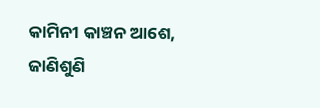କାମିନୀ କାଞ୍ଚନ ଆଶେ,
ଜାଣିଶୁଣି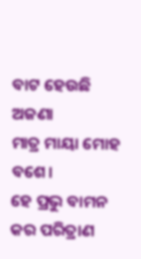ବାଟ ହେଉଛି ଅଜଣା
ମାତ୍ର ମାୟା ମୋହ ବଶେ।
ହେ ପ୍ରଭୁ ବାମନ କର ପରିତ୍ରାଣ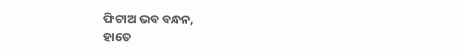ଫିଟାଅ ଭବ ବନ୍ଧନ,
ହାତେ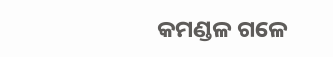କମଣ୍ଡଳ ଗଳେ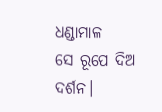ଧଣ୍ଡାମାଳ
ସେ ରୂପେ ଦିଅ ଦର୍ଶନ।